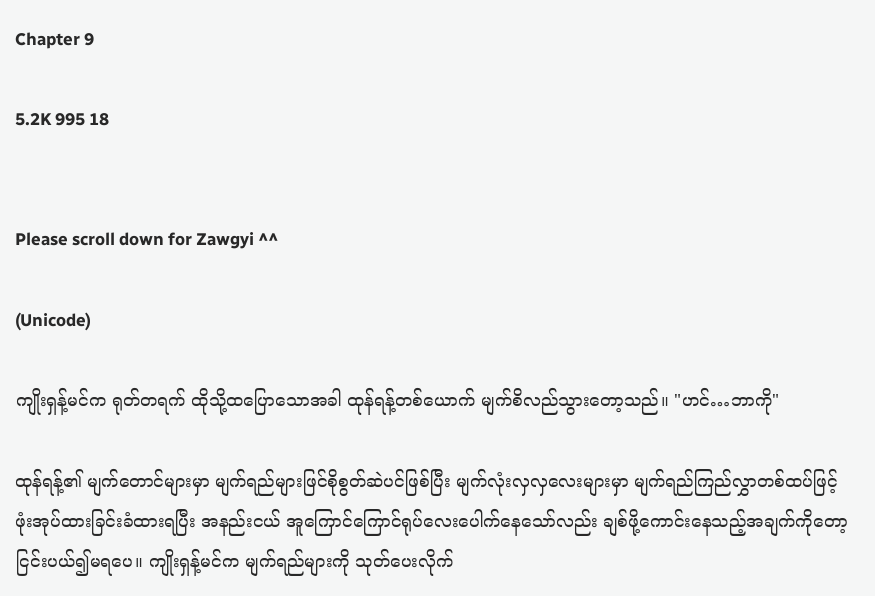Chapter 9

5.2K 995 18


Please scroll down for Zawgyi ^^

(Unicode)

ကျိုးရှန့်မင်က ရုတ်တရက် ထိုသို့ထပြောသောအခါ ထုန်ရန့်တစ်ယောက် မျက်စိလည်သွားတော့သည်။ "ဟင်…ဘာကို"

ထုန်ရန့်၏ မျက်တောင်များမှာ မျက်ရည်များဖြင်စိုစွတ်ဆဲပင်ဖြစ်ပြီး မျက်လုံးလှလှလေးများမှာ မျက်ရည်ကြည်လွှာတစ်ထပ်ဖြင့် ဖုံးအုပ်ထားခြင်းခံထားရပြီး အနည်းငယ် အူကြောင်ကြောင်ရုပ်လေးပေါက်နေသော်လည်း ချစ်ဖို့ကောင်းနေသည့်အချက်ကိုတော့ ငြင်းပယ်၍မရပေ။ ကျိုးရှန့်မင်က မျက်ရည်များကို သုတ်ပေးလိုက်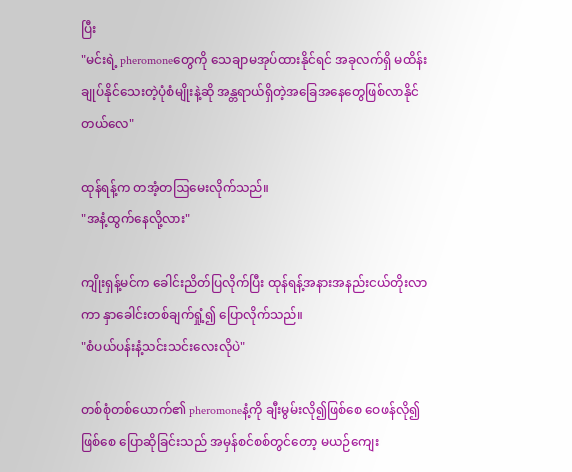ပြီး
"မင်းရဲ့ pheromoneတွေကို သေချာမအုပ်ထားနိုင်ရင် အခုလက်ရှိ မထိန်းချုပ်နိုင်သေးတဲ့ပုံစံမျိုးနဲ့ဆို အန္တရာယ်ရှိတဲ့အခြေအနေတွေဖြစ်လာနိုင်တယ်လေ"

ထုန်ရန့်က တအံ့တဩမေးလိုက်သည်။
"အနံ့ထွက်နေလို့လား"

ကျိုးရှန့်မင်က ခေါင်းညိတ်ပြလိုက်ပြီး ထုန်ရန့်အနားအနည်းငယ်တိုးလာကာ နှာခေါင်းတစ်ချက်ရှုံ့၍ ပြောလိုက်သည်။
"စံပယ်ပန်းနံ့သင်းသင်းလေးလိုပဲ"

တစ်စုံတစ်ယောက်၏ pheromoneနံ့ကို ချီးမွမ်းလို၍ဖြစ်စေ ဝေဖန်လို၍ဖြစ်စေ ပြောဆိုခြင်းသည် အမှန်စင်စစ်တွင်တော့ မယဉ်ကျေး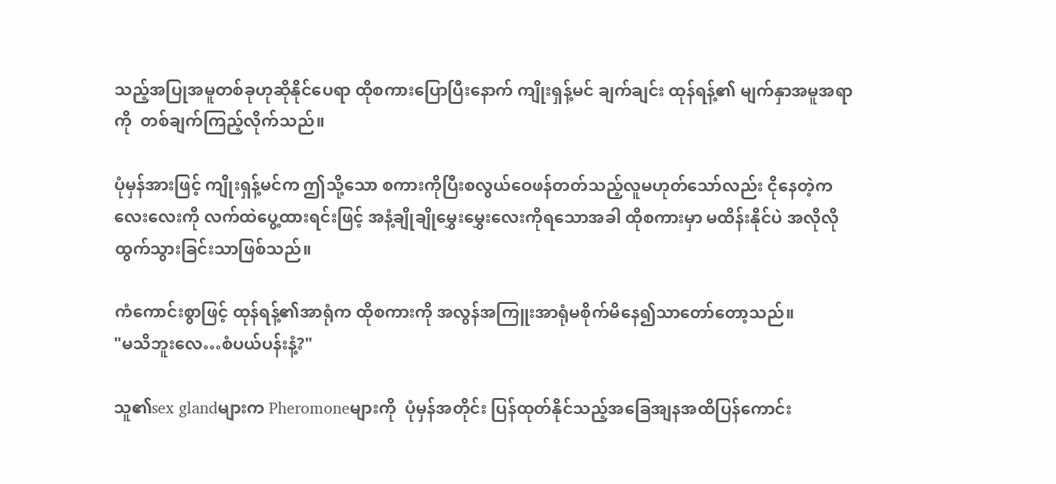သည့်အပြုအမူတစ်ခုဟုဆိုနိုင်ပေရာ ထိုစကားပြောပြီးနောက် ကျိုးရှန့်မင် ချက်ချင်း ထုန်ရန့်၏ မျက်နှာအမူအရာကို  တစ်ချက်ကြည့်လိုက်သည်။

ပုံမှန်အားဖြင့် ကျိုးရှန့်မင်က ဤသို့သော စကားကိုပြီးစလွယ်ဝေဖန်တတ်သည့်လူမဟုတ်သော်လည်း ငိုနေတဲ့ကလေးလေးကို လက်ထဲပွေ့ထားရင်းဖြင့် အနံ့ချိုချိုမွှေးမွှေးလေးကိုရသောအခါ ထိုစကားမှာ မထိန်းနိုင်ပဲ အလိုလိုထွက်သွားခြင်းသာဖြစ်သည်။

ကံကောင်းစွာဖြင့် ထုန်ရန့်၏အာရုံက ထိုစကားကို အလွန်အကြူးအာရုံမစိုက်မိနေ၍သာတော်တော့သည်။
"မသိဘူးလေ…စံပယ်ပန်းနံ့?"

သူ၏sex glandများက Pheromoneများကို  ပုံမှန်အတိုင်း ပြန်ထုတ်နိုင်သည့်အခြေအျနအထိပြန်ကောင်း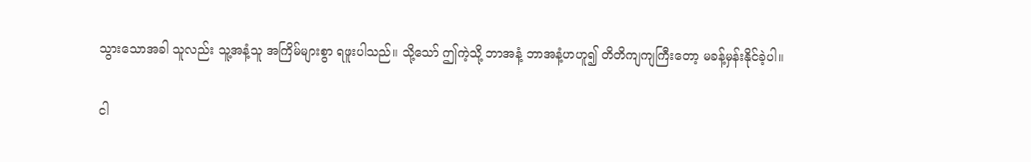သွားသောအခါ သူလည်း သူ့အနံ့သူ အကြိမ်များစွာ ရဖူးပါသည်။ သို့သော် ဤကဲ့သို့ ဘာအနံ့ ဘာအနံ့ဟဟူ၍ တိတိကျကျကြီးတော့ မခန့်မှန်းနိုင်ခဲ့ပါ။

ငါ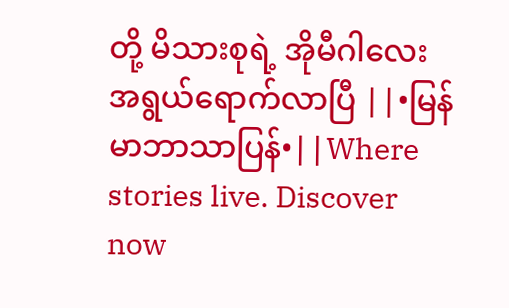တို့ မိသားစုရဲ့ အိုမီဂါလေး အရွယ်ရောက်လာပြီ ||•မြန်မာဘာသာပြန်•||Where stories live. Discover now